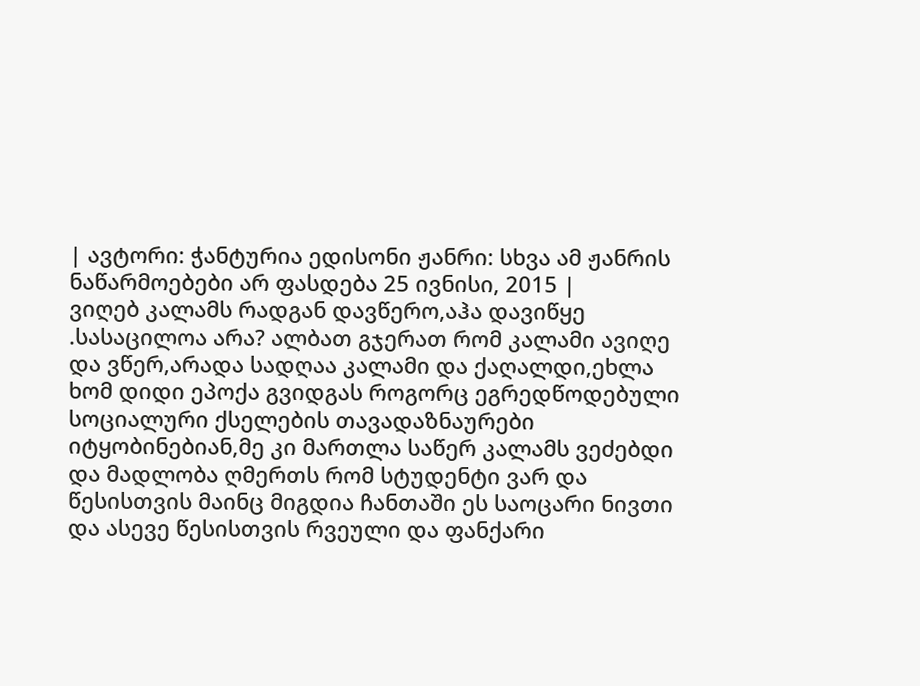| ავტორი: ჭანტურია ედისონი ჟანრი: სხვა ამ ჟანრის ნაწარმოებები არ ფასდება 25 ივნისი, 2015 |
ვიღებ კალამს რადგან დავწერო,აჰა დავიწყე .სასაცილოა არა? ალბათ გჯერათ რომ კალამი ავიღე და ვწერ,არადა სადღაა კალამი და ქაღალდი,ეხლა ხომ დიდი ეპოქა გვიდგას როგორც ეგრედწოდებული სოციალური ქსელების თავადაზნაურები იტყობინებიან,მე კი მართლა საწერ კალამს ვეძებდი და მადლობა ღმერთს რომ სტუდენტი ვარ და წესისთვის მაინც მიგდია ჩანთაში ეს საოცარი ნივთი და ასევე წესისთვის რვეული და ფანქარი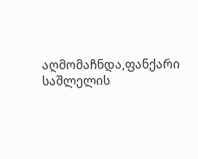აღმომაჩნდა,ფანქარი საშლელის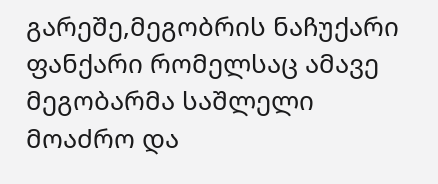გარეშე,მეგობრის ნაჩუქარი ფანქარი რომელსაც ამავე მეგობარმა საშლელი მოაძრო და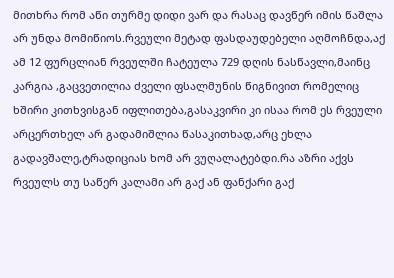მითხრა რომ აწი თურმე დიდი ვარ და რასაც დავწერ იმის წაშლა არ უნდა მომიწიოს.რვეული მეტად ფასდაუდებელი აღმოჩნდა,აქ ამ 12 ფურცლიან რვეულში ჩატეულა 729 დღის ნასწავლი,მაინც კარგია ,გაცვეთილია ძველი ფსალმუნის წიგნივით რომელიც ხშირი კითხვისგან იფლითება,გასაკვირი კი ისაა რომ ეს რვეული არცერთხელ არ გადამიშლია წასაკითხად,არც ეხლა გადავშალე,ტრადიციას ხომ არ ვუღალატებდი.რა აზრი აქვს რვეულს თუ საწერ კალამი არ გაქ ან ფანქარი გაქ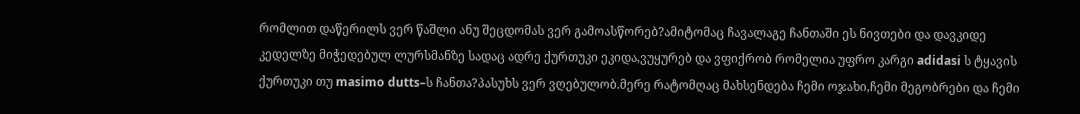რომლით დაწერილს ვერ წაშლი ანუ შეცდომას ვერ გამოასწორებ?ამიტომაც ჩავალაგე ჩანთაში ეს ნივთები და დავკიდე კედელზე მიჭედებულ ლურსმანზე სადაც ადრე ქურთუკი ეკიდა,ვუყურებ და ვფიქრობ რომელია უფრო კარგი adidasi ს ტყავის ქურთუკი თუ masimo dutts–ს ჩანთა?პასუხს ვერ ვღებულობ.მერე რატომღაც მახსენდება ჩემი ოჯახი,ჩემი მეგობრები და ჩემი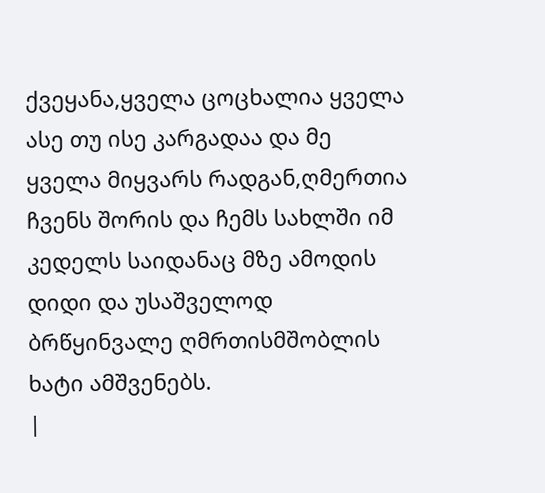ქვეყანა,ყველა ცოცხალია ყველა ასე თუ ისე კარგადაა და მე ყველა მიყვარს რადგან,ღმერთია ჩვენს შორის და ჩემს სახლში იმ კედელს საიდანაც მზე ამოდის დიდი და უსაშველოდ ბრწყინვალე ღმრთისმშობლის ხატი ამშვენებს.
|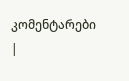კომენტარები |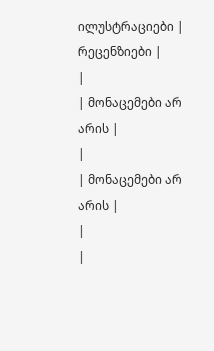ილუსტრაციები |
რეცენზიები |
|
| მონაცემები არ არის |
|
| მონაცემები არ არის |
|
|